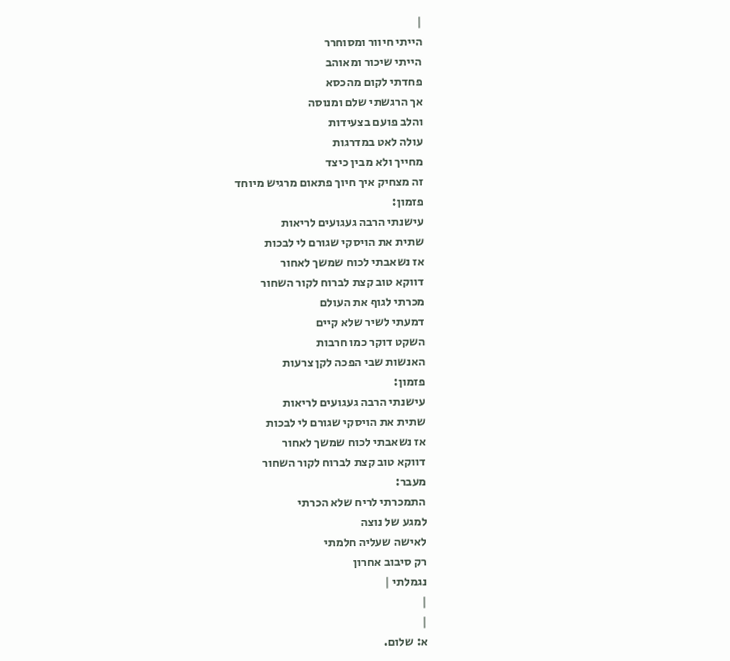|
הייתי חיוור ומסוחרר
הייתי שיכור ומאוהב
פחדתי לקום מהכסא
אך הרגשתי שלם ומנוסה
והלב פועם בצעידות
עולה לאט במדרגות
מחייך ולא מבין כיצד
זה מצחיק איך חיוך פתאום מרגיש מיוחד
פזמון:
עישנתי הרבה געגועים לריאות
שתית את הויסקי שגורם לי לבכות
אז נשאבתי לכוח שמשך לאחור
דווקא טוב קצת לברוח לקור השחור
מכרתי לגוף את העולם
דמעתי לשיר שלא קיים
השקט דוקר כמו חרבות
האנשות שבי הפכה לקן צרעות
פזמון:
עישנתי הרבה געגועים לריאות
שתית את הויסקי שגורם לי לבכות
אז נשאבתי לכוח שמשך לאחור
דווקא טוב קצת לברוח לקור השחור
מעבר:
התמכרתי לריח שלא הכרתי
למגע של נוצה
לאישה שעליה חלמתי
רק סיבוב אחרון
נגמלתי |
|
|
א: שלום.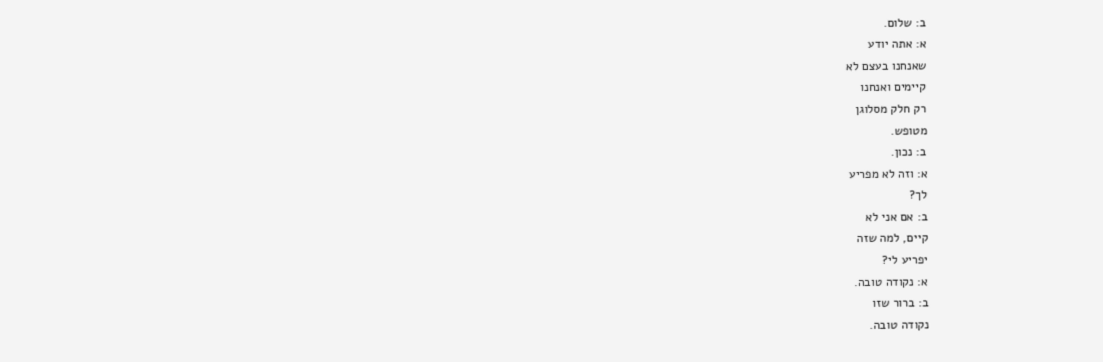ב: שלום.
א: אתה יודע
שאנחנו בעצם לא
קיימים ואנחנו
רק חלק מסלוגן
מטופש.
ב: נכון.
א: וזה לא מפריע
לך?
ב: אם אני לא
קיים, למה שזה
יפריע לי?
א: נקודה טובה.
ב: ברור שזו
נקודה טובה.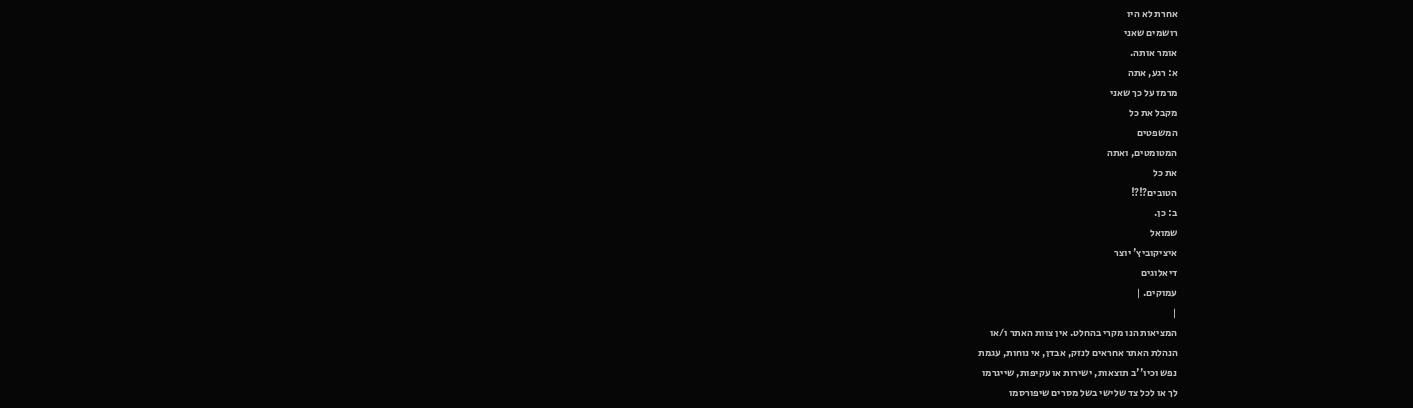אחרת לא היו
רושמים שאני
אומר אותה.
א: רגע, אתה
מרמז על כך שאני
מקבל את כל
המשפטים
המטומטים, ואתה
את כל
הטובים?!?!
ב: כן.
שמואל
איציקוביץ' יוצר
דיאלוגים
עמוקים. |
|
המציאות הנו מקרי בהחלט. אין צוות האתר ו/או
הנהלת האתר אחראים לנזק, אבדן, אי נוחות, עגמת
נפש וכיו''ב תוצאות, ישירות או עקיפות, שייגרמו
לך או לכל צד שלישי בשל מסרים שיפורסמו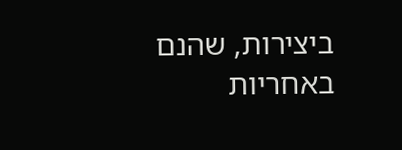ביצירות, שהנם באחריות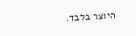היוצר בלבד.